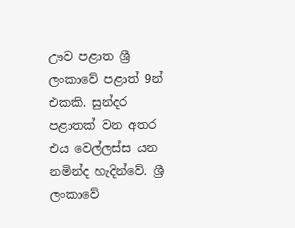ඌව පළාත ශ්‍රී ලංකාවේ පළාත් 9න් එකකි. සුන්දර පළාතක් වන අතර එය වෙල්ලස්ස යන නමින්ද හැදින්වේ. ශ්‍රී ලංකාවේ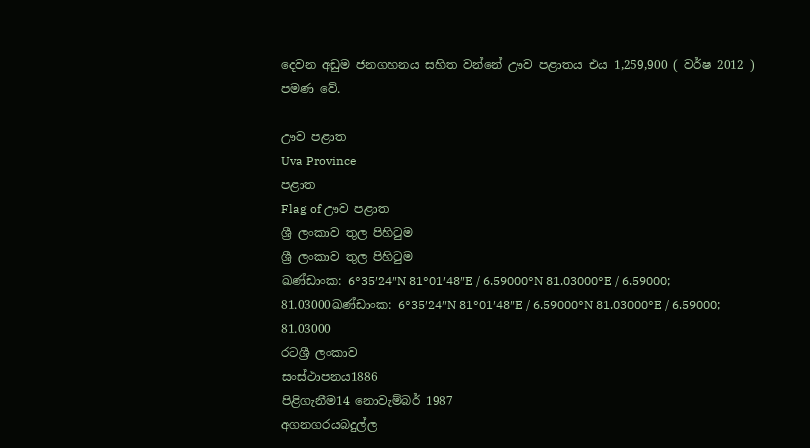දෙවන අඩුම ජනගහනය සහිත වන්නේ ඌව පළාතය එය 1,259,900 ( වර්ෂ 2012 ) පමණ ‍වේ.

ඌව පළාත
Uva Province
පළාත
Flag of ඌව පළාත
ශ්‍රී ලංකාව තුල පිහිටුම
ශ්‍රී ලංකාව තුල පිහිටුම
ඛණ්ඩාංක: 6°35′24″N 81°01′48″E / 6.59000°N 81.03000°E / 6.59000; 81.03000ඛණ්ඩාංක: 6°35′24″N 81°01′48″E / 6.59000°N 81.03000°E / 6.59000; 81.03000
රටශ්‍රී ලංකාව
සංස්ථාපනය1886
පිළිගැනීම14 නොවැම්බර් 1987
අගනගරයබදුල්ල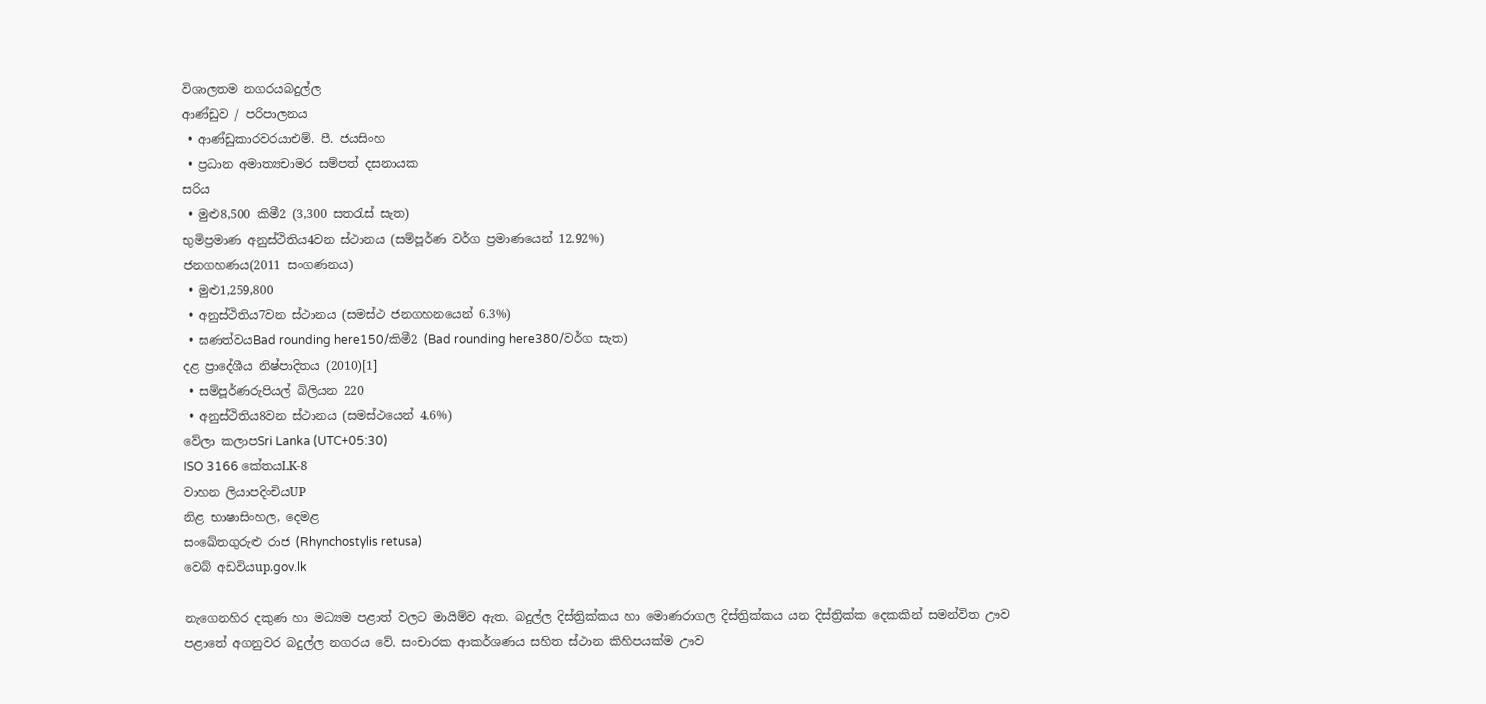විශාලතම නගරයබදුල්ල
ආණ්ඩුව / පරිපාලනය
 • ආණ්ඩුකාරවරයාඑම්. පී. ජයසිංහ
 • ප්‍රධාන අමාත්‍යචාමර සම්පත් දසනායක
සරිය
 • මුළු8,500 කිමී2 (3,300 සතරැස් සැත)
භුමිප්‍රමාණ අනුස්ථිතිය4වන ස්ථානය (සම්පූර්ණ වර්ග ප්‍රමාණයෙන් 12.92%)
ජනගහණය(2011 සංගණනය)
 • මුළු1,259,800
 • අනුස්ථිතිය7වන ස්ථානය (සමස්ථ ජනගහනයෙන් 6.3%)
 • ඝණත්වයBad rounding here150/කිමී2 (Bad rounding here380/වර්ග සැත)
දළ ප්‍රාදේශීය නිෂ්පාදිතය (2010)[1]
 • සම්පූර්ණරුපියල් බිලියන 220
 • අනුස්ථිතිය8වන ස්ථානය (සමස්ථයෙන් 4.6%)
වේලා කලාපSri Lanka (UTC+05:30)
ISO 3166 කේතයLK-8
වාහන ලියාපදිංචියUP
නිළ භාෂාසිංහල, දෙමළ
සංඛේතගුරුළු රාජ (Rhynchostylis retusa)
වෙබ් අඩවියup.gov.lk

නැගෙනහිර දකුණ හා මධ්‍යම පළාත් වලට මායිම්ව ඇත. බදුල්ල දිස්ත්‍රික්කය හා මොණරාගල දිස්ත්‍රික්කය යන දිස්ත්‍රික්ක දෙකකින් සමන්විත ඌව පළාතේ අගනුවර බදුල්ල නගරය වේ. සංචාරක ආකර්ශණය සහිත ස්ථාන කිහිපයක්ම ඌව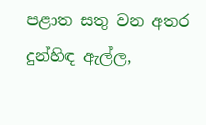පළාත සතු වන අතර දුන්හිඳ ඇල්ල,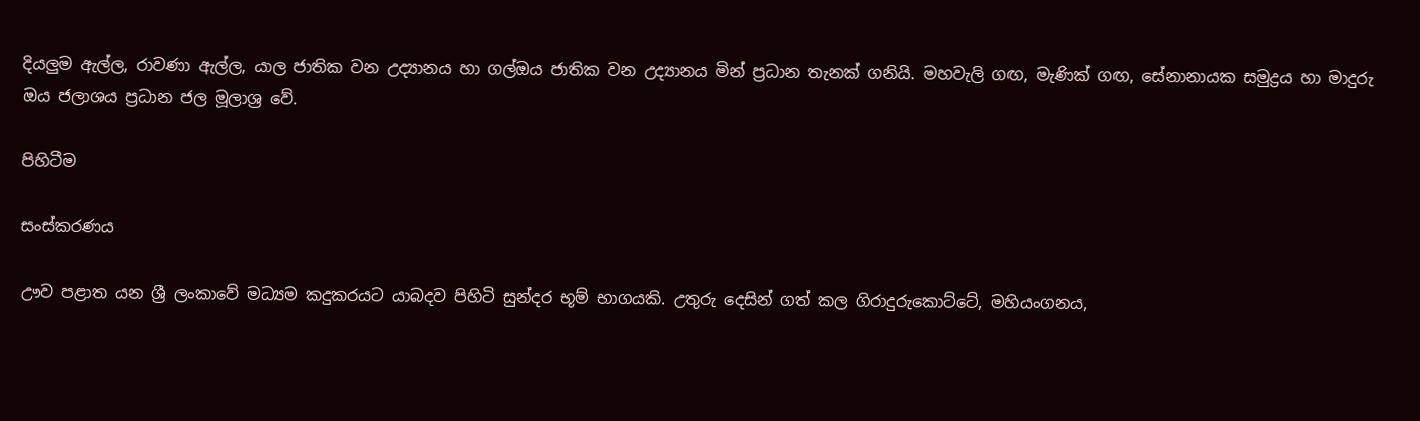දියලුම ඇල්ල, රාවණා ඇල්ල, යාල ජාතික වන උද්‍යානය හා ගල්ඔය ජාතික වන උද්‍යානය මින් ප්‍රධාන තැනක් ගනියි. මහවැලි ගඟ, මැණික් ගඟ, සේනානායක සමුද්‍රය හා මාදුරු ඔය ජලාශය ප්‍රධාන ජල මූලාශ්‍ර වේ.

පිහිටීම

සංස්කරණය

ඌව පළාත යන ශ්‍රී ලංකාවේ මධ්‍යම කදුකරයට යාබදව පිහිටි සුන්දර භූම් භාගයකි. උතුරු දෙසින් ගත් කල ගිරාදුරුකොට්ටේ, මහියංගනය,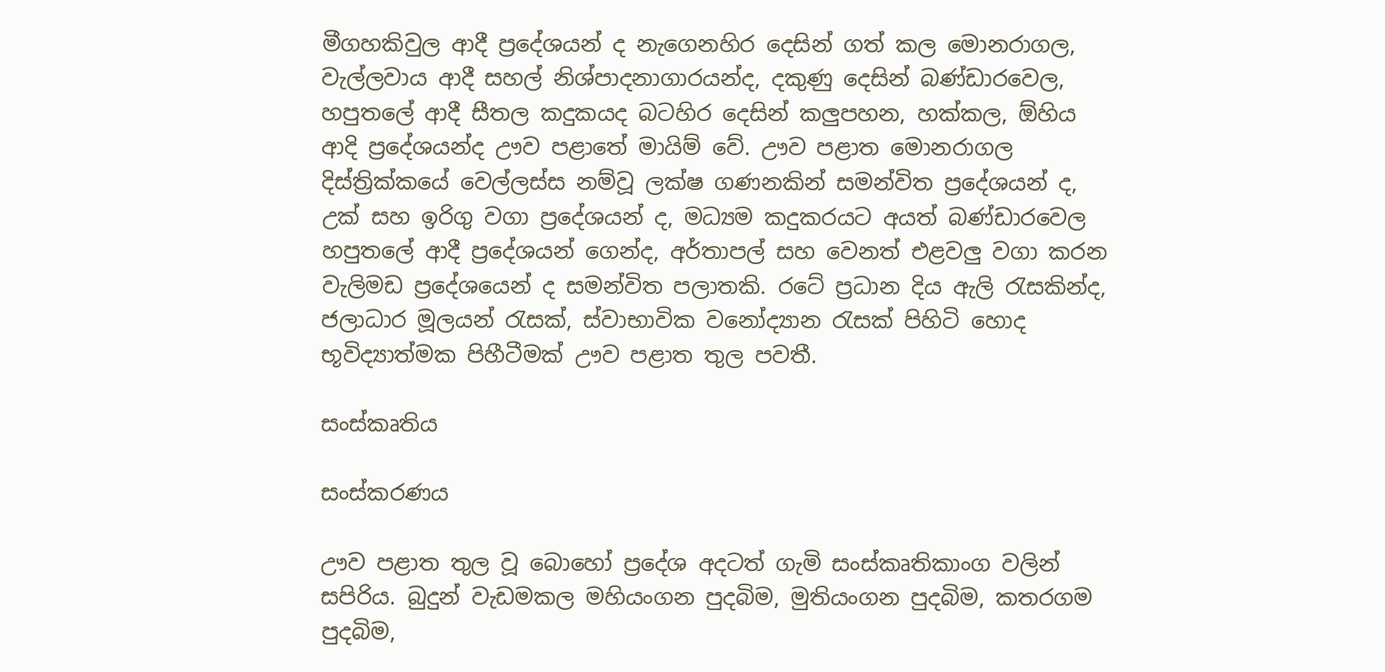මීගහකිවුල ආදී ප්‍රදේශයන් ද නැගෙනහිර දෙසින් ගත් කල මොනරාගල, වැල්ලවාය ආදී සහල් නිශ්පාදනාගාරයන්ද, දකුණු දෙසින් බණ්ඩාරවෙල, හපුතලේ ආදී සීතල කදුකයද බටහිර දෙසින් කලුපහන, හක්කල, ඕහිය ආදි ප්‍රදේශයන්ද ඌව පළාතේ මායිම් වේ. ඌව පළාත මොනරාගල දිස්ත්‍රික්කයේ වෙල්ලස්ස නම්වූ ලක්ෂ ගණනකින් සමන්විත ප්‍රදේශයන් ද, උක් සහ ඉරිගු වගා ප්‍රදේශයන් ද, මධ්‍යම කදුකරයට අයත් බණ්ඩාරවෙල හපුතලේ ආදී ප්‍රදේශයන් ගෙන්ද, අර්තාපල් සහ වෙනත් එළවලු වගා කරන වැලිමඩ ප්‍රදේශයෙන් ද සමන්විත පලාතකි. රටේ ප්‍රධාන දිය ඇලි රැසකින්ද, ජලාධාර මූලයන් රැසක්, ස්වාභාවික වනෝද්‍යාන රැසක් පිහිටි හොද භූවිද්‍යාත්මක පිහීටීමක් ඌව පළාත තුල පවතී.

සංස්කෘතිය

සංස්කරණය

ඌව පළාත තුල වූ බොහෝ ප්‍රදේශ අදටත් ගැමි සංස්කෘතිකාංග වලින් සපිරිය. බුදුන් වැඩමකල මහියංගන පුදබිම, මුතියංගන පුදබිම, කතරගම පුදබිම,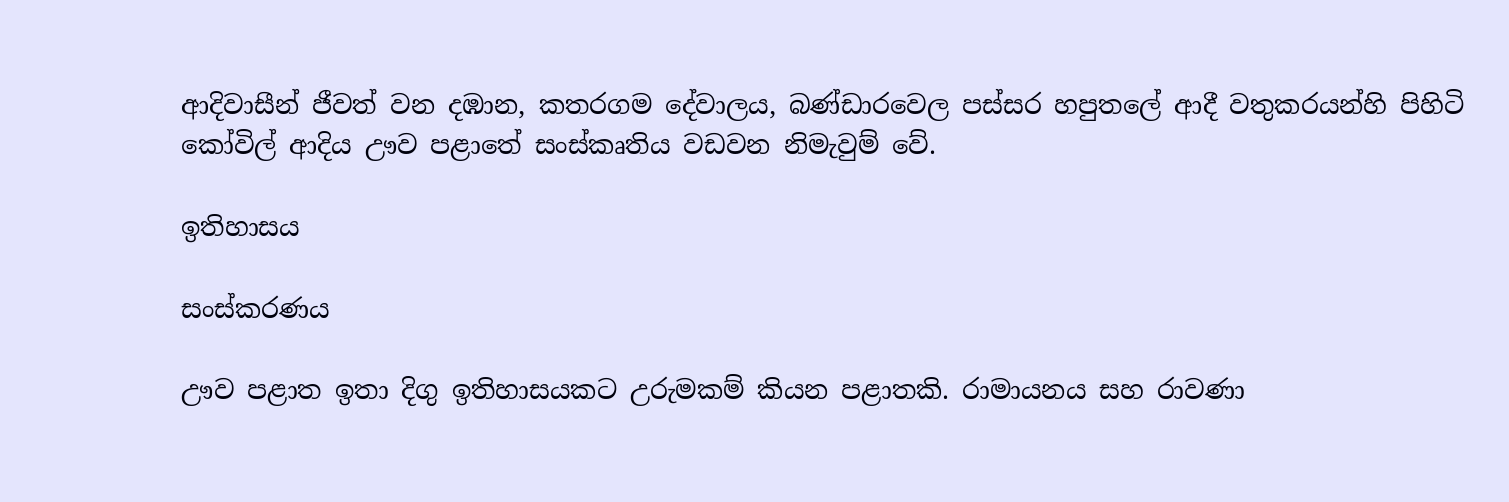ආදිවාසීන් ජීවත් වන දඹාන, කතරගම දේවාලය, බණ්ඩාරවෙල පස්සර හපුතලේ ආදී වතුකරයන්හි පිහිටි කෝවිල් ආදිය ඌව පළාතේ සංස්කෘතිය වඩවන නිමැවුම් වේ.

ඉතිහාසය

සංස්කරණය

ඌව පළාත ඉතා දිගු ඉතිහාසයකට උරුමකම් කියන පළාතකි. රාමායනය සහ රාවණා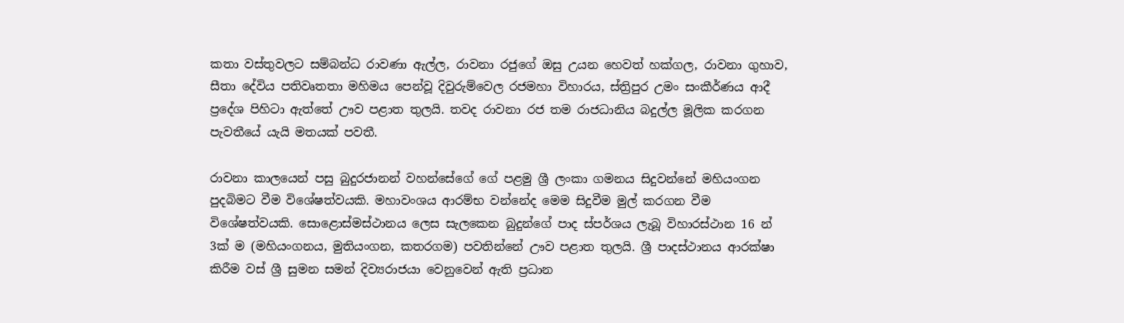කතා වස්තුවලට සම්බන්ධ රාවණා ඇල්ල, රාවනා රජුගේ ඔසු උයන හෙවත් හක්ගල, රාවනා ගුහාව, සීතා දේවිය පතිවෘතතා මහිමය පෙන්වූ දිවුරුම්වෙල රජමහා විහාරය, ස්ත්‍රිපුර උමං සංකීර්ණය ආදී ප්‍රදේශ පිහිටා ඇත්තේ ඌව පළාත තුලයි. තවද රාවනා රජ තම රාජධානිය බදුල්ල මූලික කරගන පැවතීයේ යැයි මතයක් පවතී.

රාවනා කාලයෙන් පසු බුදුරජානන් වහන්සේගේ ගේ පළමු ශ්‍රී ලංකා ගමනය සිදුවන්නේ මහියංගන පුදබිමට වීම විශේෂත්වයකි. මහාවංශය ආරම්භ වන්නේද මෙම සිදුවීම මුල් කරගන වීම විශේෂත්වයකි. සොළොස්මස්ථානය ලෙස සැලකෙන බුදුන්ගේ පාද ස්පර්ශය ලැබූ විහාරස්ථාන 16 න් 3ක් ම (මහියංගනය, මුතියංගන, කතරගම) පවතින්නේ ඌව පළාත තුලයි. ශ්‍රී පාදස්ථානය ආරක්ෂා කිරීම වස් ශ්‍රී සුමන සමන් දිව්‍යරාජයා වෙනුවෙන් ඇති ප්‍රධාන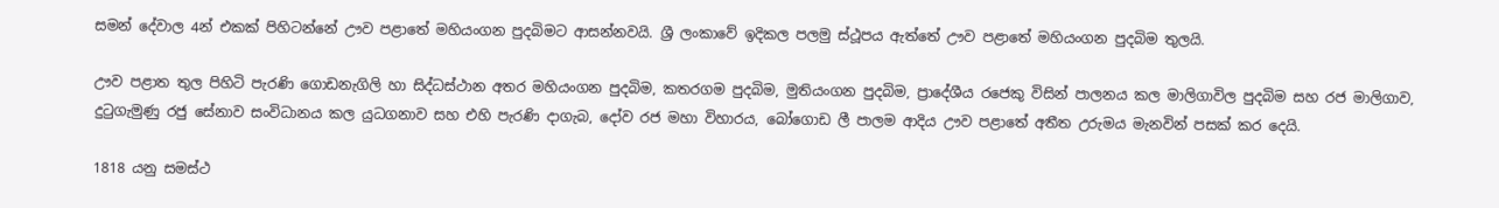සමන් දේවාල 4න් එකක් පිහිටන්නේ ඌව පළාතේ මහියංගන පුදබිමට ආසන්නවයි. ශ්‍රී ලංකාවේ ඉදිකල පලමු ස්ථූපය ඇත්තේ ඌව පළාතේ මහියංගන පුදබිම තුලයි.

ඌව පළාත තුල පිහිටි පැරණි ගොඩනැගිලි හා සිද්ධස්ථාන අතර මහියංගන පුදබිම, කතරගම පුදබිම, මුතියංගන පුදබිම, ප්‍රාදේශීය රජෙකු විසින් පාලනය කල මාලිගාවිල පුදබිම සහ රජ මාලිගාව, දුටුගැමුණු රජු සේනාව සංවිධානය කල යුධගනාව සහ එහි පැරණි දාගැබ, දෝව රජ මහා විහාරය, බෝගොඩ ලී පාලම ආදිය ඌව පළාතේ අතීත උරුමය මැනවින් පසක් කර දෙයි.

1818 යනු සමස්ථ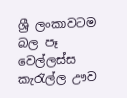ශ්‍රී ලංකාවටම බල පෑ වෙල්ලස්ස කැරැල්ල ඌව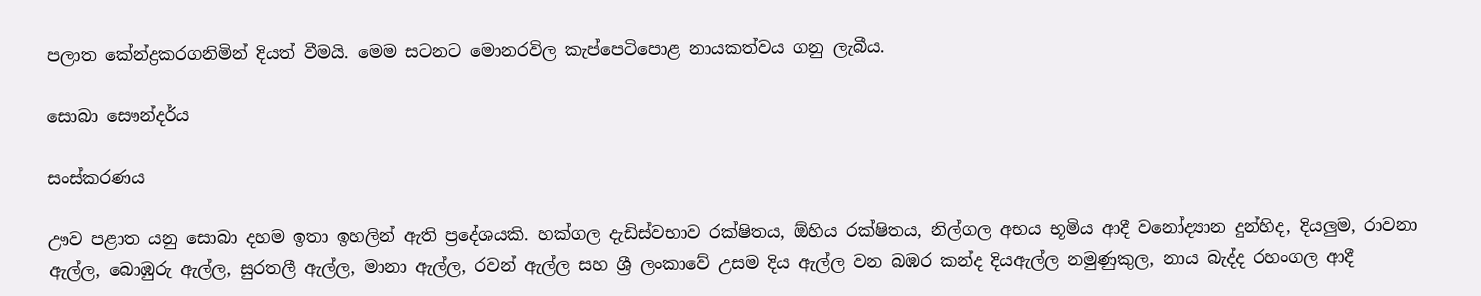පලාත කේන්ද්‍රකරගනිමින් දියත් වීමයි. මෙම සටනට මොනරවිල කැප්පෙටිපොළ නායකත්වය ගනු ලැබීය.

සොබා සෞන්දර්ය

සංස්කරණය

ඌව පළාත යනු සොබා දහම ඉතා ඉහලින් ඇති ප්‍රදේශයකි. හක්ගල දැඩිස්වභාව රක්ෂිතය, ඕහිය රක්ෂිතය, නිල්ගල අභය භූමිය ආදී වනෝද්‍යාන දුන්හිද, දියලුම, රාවනා ඇල්ල, බොඹුරු ඇල්ල, සුරතලී ඇල්ල, මානා ඇල්ල, රවන් ඇල්ල සහ ශ්‍රී ලංකාවේ උසම දිය ඇල්ල වන බඹර කන්ද දියඇල්ල නමුණුකුල, නාය බැද්ද රහංගල ආදී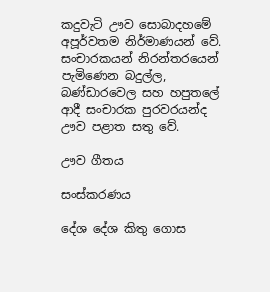කදුවැටි ඌව සොබාදහමේ අපූර්වතම නිර්මාණයන් වේ. සංචාරකයන් නිරන්තරයෙන් පැමිණෙන බදුල්ල, බණ්ඩාරවෙල සහ හපුතලේ ආදී සංචාරක පුරවරයන්ද ඌව පළාත සතු වේ.

ඌව ගීතය

සංස්කරණය

දේශ දේශ කිතු ගොස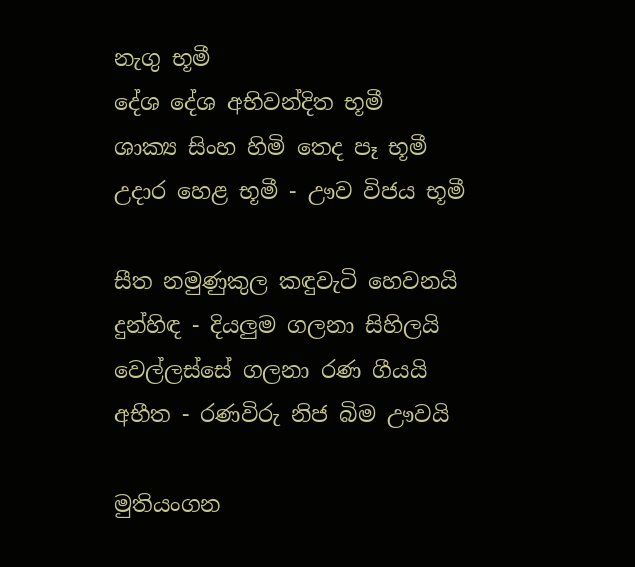නැගු භූමී
දේශ දේශ අභිවන්දිත භූමී
ශාක්‍ය සිංහ හිමි තෙද පෑ භූමී
උදාර හෙළ භූමී - ඌව විජය භූමී

සීත නමුණුකුල කඳුවැටි හෙවනයි
දුන්හිඳ - දියලුම ගලනා සිහිලයි
වෙල්ලස්සේ ගලනා රණ ගීයයි
අභීත - රණවිරු නිජ බිම ඌවයි

මුතියංගන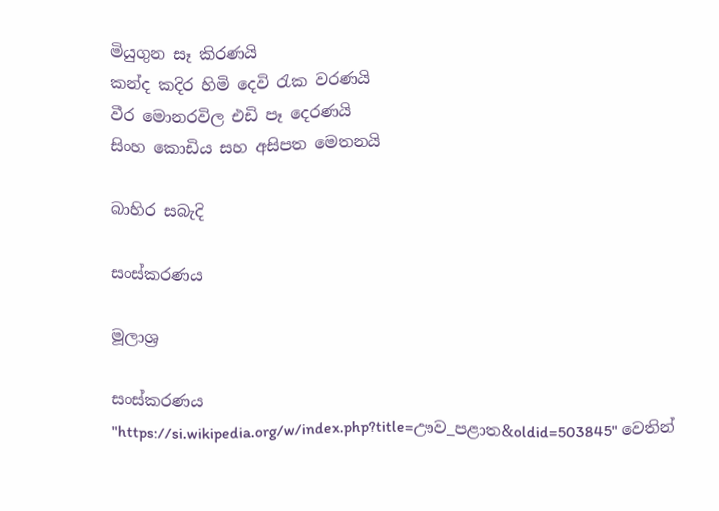මියුගුන සෑ කිරණයි
කන්ද කදිර හිමි දෙවි රැක වරණයි
වීර මොනරවිල එඩි පෑ දෙරණයි
සිංහ කොඩිය සහ අසිපත මෙතනයි

බාහිර සබැදි

සංස්කරණය

මූලාශ්‍ර

සංස්කරණය
"https://si.wikipedia.org/w/index.php?title=ඌව_පළාත&oldid=503845" වෙතින්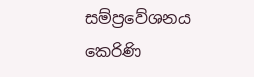සම්ප්‍රවේශනය කෙරිණි